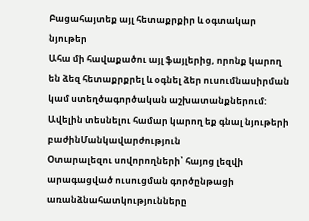Բացահայտեք այլ հետաքրքիր և օգտակար նյութեր
Ահա մի հավաքածու այլ ֆայլերից, որոնք կարող են ձեզ հետաքրքրել և օգնել ձեր ուսումնասիրման կամ ստեղծագործական աշխատանքներում: Ավելին տեսնելու համար կարող եք գնալ նյութերի բաժինՄանկավարժություն
Օտարալեզու սովորողների՝ հայոց լեզվի արագացված ուսուցման գործընթացի առանձնահատկությունները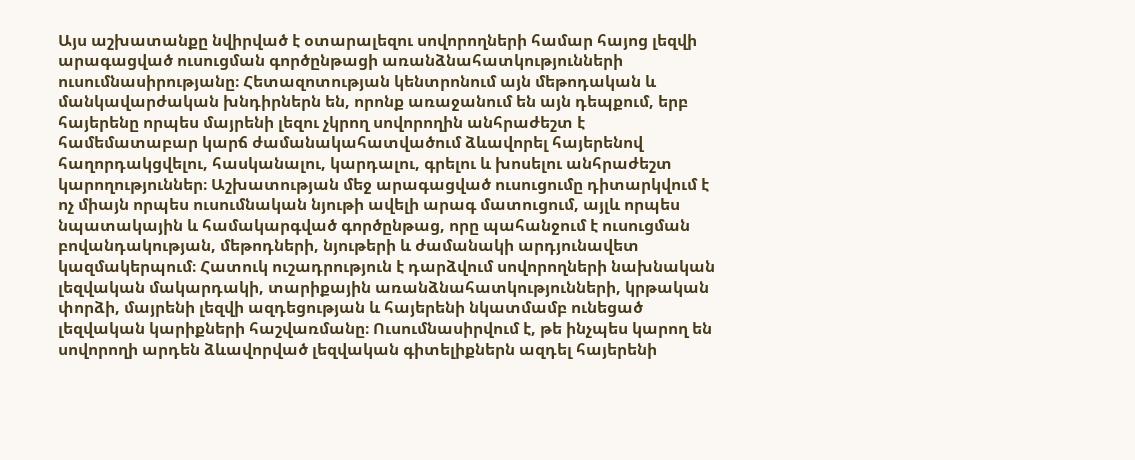Այս աշխատանքը նվիրված է օտարալեզու սովորողների համար հայոց լեզվի արագացված ուսուցման գործընթացի առանձնահատկությունների ուսումնասիրությանը։ Հետազոտության կենտրոնում այն մեթոդական և մանկավարժական խնդիրներն են, որոնք առաջանում են այն դեպքում, երբ հայերենը որպես մայրենի լեզու չկրող սովորողին անհրաժեշտ է համեմատաբար կարճ ժամանակահատվածում ձևավորել հայերենով հաղորդակցվելու, հասկանալու, կարդալու, գրելու և խոսելու անհրաժեշտ կարողություններ։ Աշխատության մեջ արագացված ուսուցումը դիտարկվում է ոչ միայն որպես ուսումնական նյութի ավելի արագ մատուցում, այլև որպես նպատակային և համակարգված գործընթաց, որը պահանջում է ուսուցման բովանդակության, մեթոդների, նյութերի և ժամանակի արդյունավետ կազմակերպում։ Հատուկ ուշադրություն է դարձվում սովորողների նախնական լեզվական մակարդակի, տարիքային առանձնահատկությունների, կրթական փորձի, մայրենի լեզվի ազդեցության և հայերենի նկատմամբ ունեցած լեզվական կարիքների հաշվառմանը։ Ուսումնասիրվում է, թե ինչպես կարող են սովորողի արդեն ձևավորված լեզվական գիտելիքներն ազդել հայերենի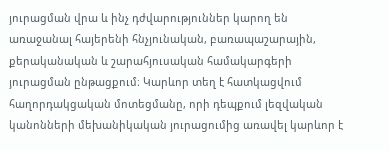յուրացման վրա և ինչ դժվարություններ կարող են առաջանալ հայերենի հնչյունական, բառապաշարային, քերականական և շարահյուսական համակարգերի յուրացման ընթացքում։ Կարևոր տեղ է հատկացվում հաղորդակցական մոտեցմանը, որի դեպքում լեզվական կանոնների մեխանիկական յուրացումից առավել կարևոր է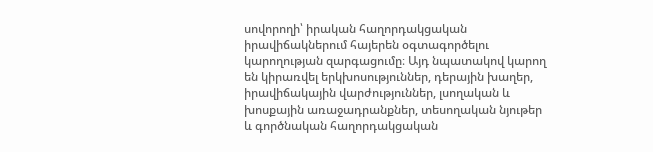սովորողի՝ իրական հաղորդակցական իրավիճակներում հայերեն օգտագործելու կարողության զարգացումը։ Այդ նպատակով կարող են կիրառվել երկխոսություններ, դերային խաղեր, իրավիճակային վարժություններ, լսողական և խոսքային առաջադրանքներ, տեսողական նյութեր և գործնական հաղորդակցական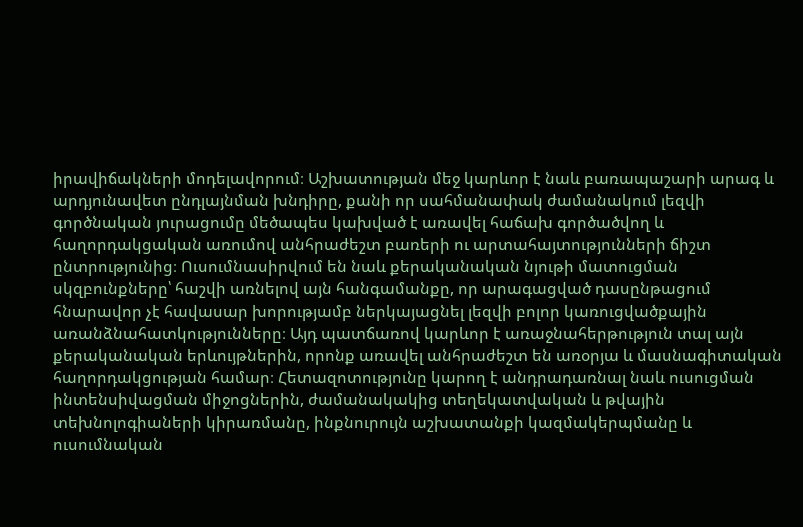իրավիճակների մոդելավորում։ Աշխատության մեջ կարևոր է նաև բառապաշարի արագ և արդյունավետ ընդլայնման խնդիրը, քանի որ սահմանափակ ժամանակում լեզվի գործնական յուրացումը մեծապես կախված է առավել հաճախ գործածվող և հաղորդակցական առումով անհրաժեշտ բառերի ու արտահայտությունների ճիշտ ընտրությունից։ Ուսումնասիրվում են նաև քերականական նյութի մատուցման սկզբունքները՝ հաշվի առնելով այն հանգամանքը, որ արագացված դասընթացում հնարավոր չէ հավասար խորությամբ ներկայացնել լեզվի բոլոր կառուցվածքային առանձնահատկությունները։ Այդ պատճառով կարևոր է առաջնահերթություն տալ այն քերականական երևույթներին, որոնք առավել անհրաժեշտ են առօրյա և մասնագիտական հաղորդակցության համար։ Հետազոտությունը կարող է անդրադառնալ նաև ուսուցման ինտենսիվացման միջոցներին, ժամանակակից տեղեկատվական և թվային տեխնոլոգիաների կիրառմանը, ինքնուրույն աշխատանքի կազմակերպմանը և ուսումնական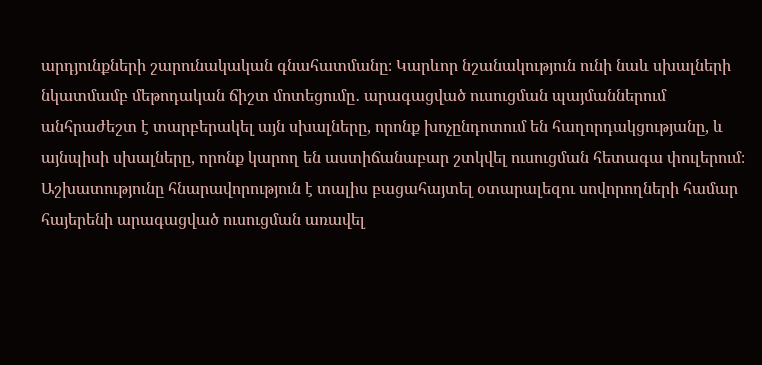արդյունքների շարունակական գնահատմանը։ Կարևոր նշանակություն ունի նաև սխալների նկատմամբ մեթոդական ճիշտ մոտեցումը․ արագացված ուսուցման պայմաններում անհրաժեշտ է տարբերակել այն սխալները, որոնք խոչընդոտում են հաղորդակցությանը, և այնպիսի սխալները, որոնք կարող են աստիճանաբար շտկվել ուսուցման հետագա փուլերում։ Աշխատությունը հնարավորություն է տալիս բացահայտել օտարալեզու սովորողների համար հայերենի արագացված ուսուցման առավել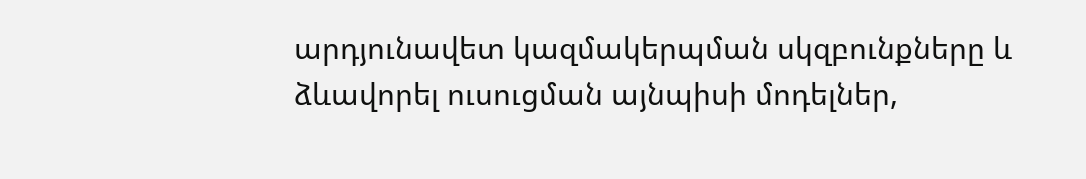արդյունավետ կազմակերպման սկզբունքները և ձևավորել ուսուցման այնպիսի մոդելներ,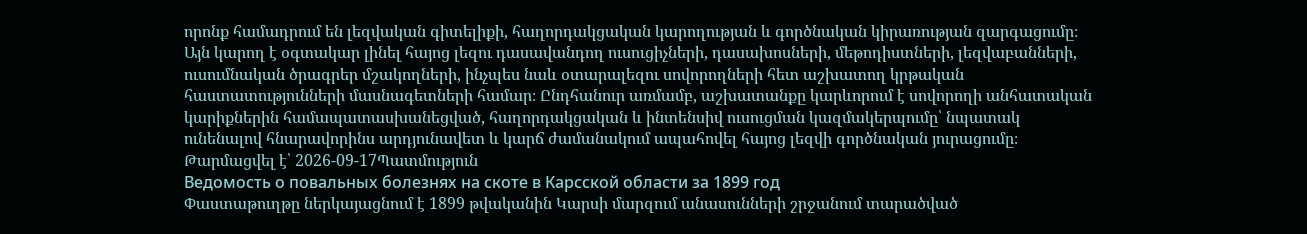որոնք համադրում են լեզվական գիտելիքի, հաղորդակցական կարողության և գործնական կիրառության զարգացումը։ Այն կարող է օգտակար լինել հայոց լեզու դասավանդող ուսուցիչների, դասախոսների, մեթոդիստների, լեզվաբանների, ուսումնական ծրագրեր մշակողների, ինչպես նաև օտարալեզու սովորողների հետ աշխատող կրթական հաստատությունների մասնագետների համար։ Ընդհանուր առմամբ, աշխատանքը կարևորում է սովորողի անհատական կարիքներին համապատասխանեցված, հաղորդակցական և ինտենսիվ ուսուցման կազմակերպումը՝ նպատակ ունենալով հնարավորինս արդյունավետ և կարճ ժամանակում ապահովել հայոց լեզվի գործնական յուրացումը։
Թարմացվել է՝ 2026-09-17Պատմություն
Ведомость о повальных болезнях на скоте в Карсской области за 1899 год
Փաստաթուղթը ներկայացնում է 1899 թվականին Կարսի մարզում անասունների շրջանում տարածված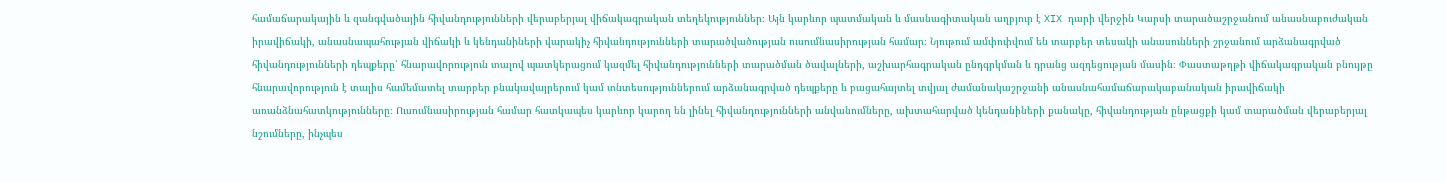համաճարակային և զանգվածային հիվանդությունների վերաբերյալ վիճակագրական տեղեկություններ։ Այն կարևոր պատմական և մասնագիտական աղբյուր է XIX դարի վերջին Կարսի տարածաշրջանում անասնաբուժական իրավիճակի, անասնապահության վիճակի և կենդանիների վարակիչ հիվանդությունների տարածվածության ուսումնասիրության համար։ Նյութում ամփոփվում են տարբեր տեսակի անասունների շրջանում արձանագրված հիվանդությունների դեպքերը՝ հնարավորություն տալով պատկերացում կազմել հիվանդությունների տարածման ծավալների, աշխարհագրական ընդգրկման և դրանց ազդեցության մասին։ Փաստաթղթի վիճակագրական բնույթը հնարավորություն է տալիս համեմատել տարբեր բնակավայրերում կամ տնտեսություններում արձանագրված դեպքերը և բացահայտել տվյալ ժամանակաշրջանի անասնահամաճարակաբանական իրավիճակի առանձնահատկությունները։ Ուսումնասիրության համար հատկապես կարևոր կարող են լինել հիվանդությունների անվանումները, ախտահարված կենդանիների քանակը, հիվանդության ընթացքի կամ տարածման վերաբերյալ նշումները, ինչպես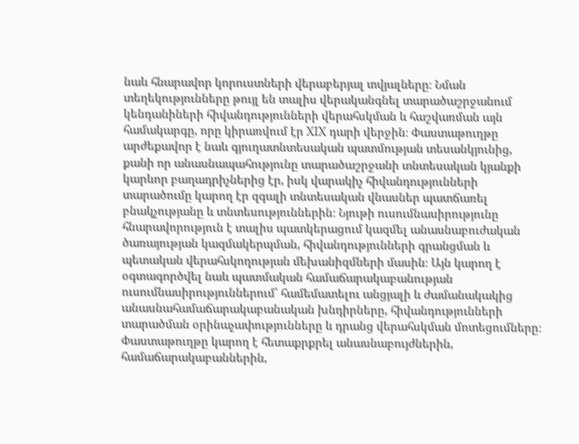նաև հնարավոր կորուստների վերաբերյալ տվյալները։ Նման տեղեկությունները թույլ են տալիս վերականգնել տարածաշրջանում կենդանիների հիվանդությունների վերահսկման և հաշվառման այն համակարգը, որը կիրառվում էր XIX դարի վերջին։ Փաստաթուղթը արժեքավոր է նաև գյուղատնտեսական պատմության տեսանկյունից, քանի որ անասնապահությունը տարածաշրջանի տնտեսական կյանքի կարևոր բաղադրիչներից էր, իսկ վարակիչ հիվանդությունների տարածումը կարող էր զգալի տնտեսական վնասներ պատճառել բնակչությանը և տնտեսություններին։ Նյութի ուսումնասիրությունը հնարավորություն է տալիս պատկերացում կազմել անասնաբուժական ծառայության կազմակերպման, հիվանդությունների գրանցման և պետական վերահսկողության մեխանիզմների մասին։ Այն կարող է օգտագործվել նաև պատմական համաճարակաբանության ուսումնասիրություններում՝ համեմատելու անցյալի և ժամանակակից անասնահամաճարակաբանական խնդիրները, հիվանդությունների տարածման օրինաչափությունները և դրանց վերահսկման մոտեցումները։ Փաստաթուղթը կարող է հետաքրքրել անասնաբույժներին, համաճարակաբաններին,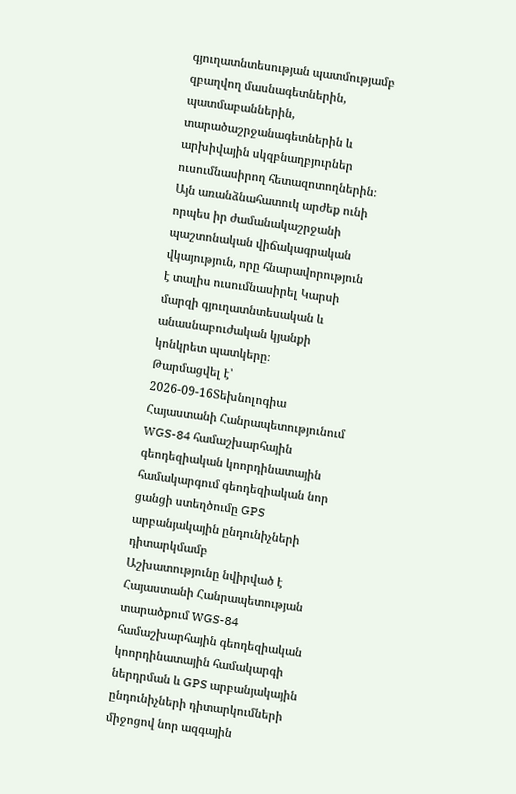գյուղատնտեսության պատմությամբ զբաղվող մասնագետներին, պատմաբաններին, տարածաշրջանագետներին և արխիվային սկզբնաղբյուրներ ուսումնասիրող հետազոտողներին։ Այն առանձնահատուկ արժեք ունի որպես իր ժամանակաշրջանի պաշտոնական վիճակագրական վկայություն, որը հնարավորություն է տալիս ուսումնասիրել Կարսի մարզի գյուղատնտեսական և անասնաբուժական կյանքի կոնկրետ պատկերը։
Թարմացվել է՝ 2026-09-16Տեխնոլոգիա
Հայաստանի Հանրապետությունում WGS-84 համաշխարհային գեոդեզիական կոորդինատային համակարգում գեոդեզիական նոր ցանցի ստեղծումը GPS արբանյակային ընդունիչների դիտարկմամբ
Աշխատությունը նվիրված է Հայաստանի Հանրապետության տարածքում WGS-84 համաշխարհային գեոդեզիական կոորդինատային համակարգի ներդրման և GPS արբանյակային ընդունիչների դիտարկումների միջոցով նոր ազգային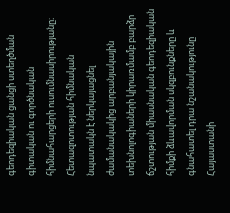գեոդեզիական ցանցի ստեղծման գիտական ու գործնական հիմնահարցերի ուսումնասիրությանը։ Հետազոտության հիմնական նպատակն է ներկայացնել ժամանակակից արբանյակային տեխնոլոգիաների կիրառմամբ բարձր ճշտության միասնական գեոդեզիական հիմքի ձևավորման սկզբունքները և գնահատել դրա նշանակությունը Հայաստանի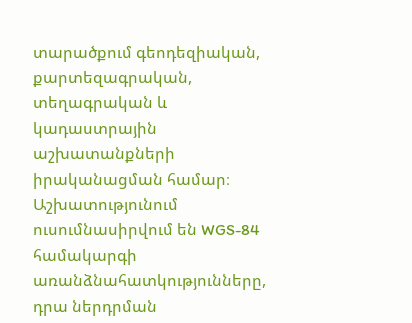տարածքում գեոդեզիական, քարտեզագրական, տեղագրական և կադաստրային աշխատանքների իրականացման համար։ Աշխատությունում ուսումնասիրվում են WGS-84 համակարգի առանձնահատկությունները, դրա ներդրման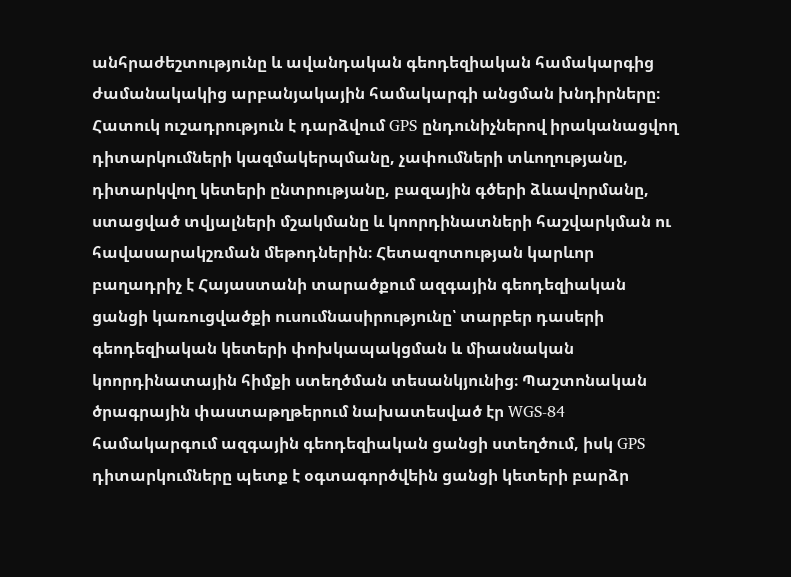անհրաժեշտությունը և ավանդական գեոդեզիական համակարգից ժամանակակից արբանյակային համակարգի անցման խնդիրները։ Հատուկ ուշադրություն է դարձվում GPS ընդունիչներով իրականացվող դիտարկումների կազմակերպմանը, չափումների տևողությանը, դիտարկվող կետերի ընտրությանը, բազային գծերի ձևավորմանը, ստացված տվյալների մշակմանը և կոորդինատների հաշվարկման ու հավասարակշռման մեթոդներին։ Հետազոտության կարևոր բաղադրիչ է Հայաստանի տարածքում ազգային գեոդեզիական ցանցի կառուցվածքի ուսումնասիրությունը՝ տարբեր դասերի գեոդեզիական կետերի փոխկապակցման և միասնական կոորդինատային հիմքի ստեղծման տեսանկյունից։ Պաշտոնական ծրագրային փաստաթղթերում նախատեսված էր WGS-84 համակարգում ազգային գեոդեզիական ցանցի ստեղծում, իսկ GPS դիտարկումները պետք է օգտագործվեին ցանցի կետերի բարձր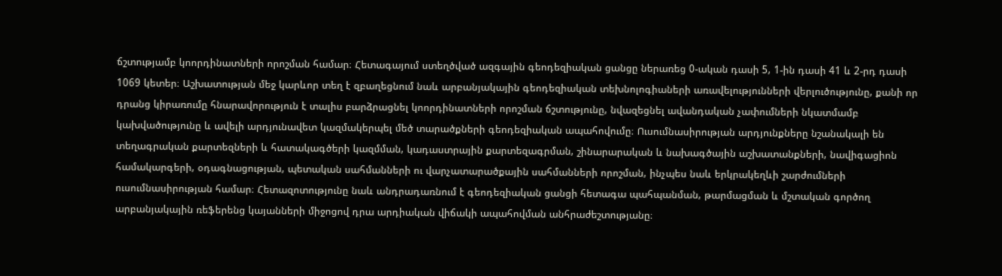ճշտությամբ կոորդինատների որոշման համար։ Հետագայում ստեղծված ազգային գեոդեզիական ցանցը ներառեց 0-ական դասի 5, 1-ին դասի 41 և 2-րդ դասի 1069 կետեր։ Աշխատության մեջ կարևոր տեղ է զբաղեցնում նաև արբանյակային գեոդեզիական տեխնոլոգիաների առավելությունների վերլուծությունը, քանի որ դրանց կիրառումը հնարավորություն է տալիս բարձրացնել կոորդինատների որոշման ճշտությունը, նվազեցնել ավանդական չափումների նկատմամբ կախվածությունը և ավելի արդյունավետ կազմակերպել մեծ տարածքների գեոդեզիական ապահովումը։ Ուսումնասիրության արդյունքները նշանակալի են տեղագրական քարտեզների և հատակագծերի կազմման, կադաստրային քարտեզագրման, շինարարական և նախագծային աշխատանքների, նավիգացիոն համակարգերի, օդագնացության, պետական սահմանների ու վարչատարածքային սահմանների որոշման, ինչպես նաև երկրակեղևի շարժումների ուսումնասիրության համար։ Հետազոտությունը նաև անդրադառնում է գեոդեզիական ցանցի հետագա պահպանման, թարմացման և մշտական գործող արբանյակային ռեֆերենց կայանների միջոցով դրա արդիական վիճակի ապահովման անհրաժեշտությանը։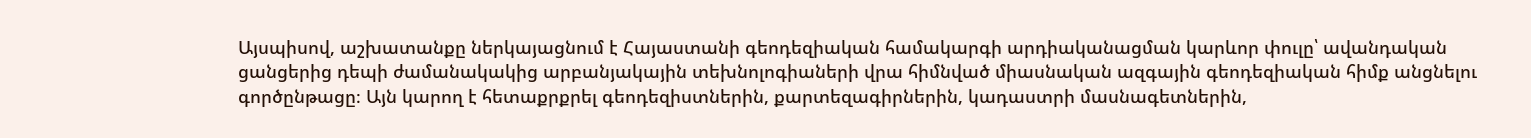Այսպիսով, աշխատանքը ներկայացնում է Հայաստանի գեոդեզիական համակարգի արդիականացման կարևոր փուլը՝ ավանդական ցանցերից դեպի ժամանակակից արբանյակային տեխնոլոգիաների վրա հիմնված միասնական ազգային գեոդեզիական հիմք անցնելու գործընթացը։ Այն կարող է հետաքրքրել գեոդեզիստներին, քարտեզագիրներին, կադաստրի մասնագետներին,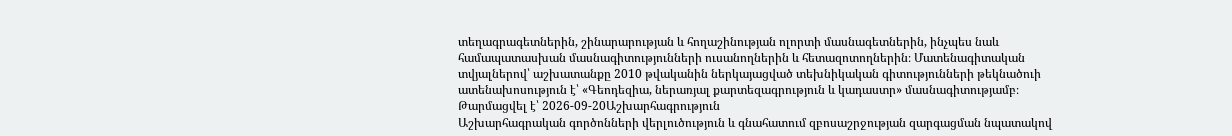տեղագրագետներին, շինարարության և հողաշինության ոլորտի մասնագետներին, ինչպես նաև համապատասխան մասնագիտությունների ուսանողներին և հետազոտողներին։ Մատենագիտական տվյալներով՝ աշխատանքը 2010 թվականին ներկայացված տեխնիկական գիտությունների թեկնածուի ատենախոսություն է՝ «Գեոդեզիա, ներառյալ քարտեզագրություն և կադաստր» մասնագիտությամբ։
Թարմացվել է՝ 2026-09-20Աշխարհագրություն
Աշխարհագրական գործոնների վերլուծություն և գնահատում զբոսաշրջության զարգացման նպատակով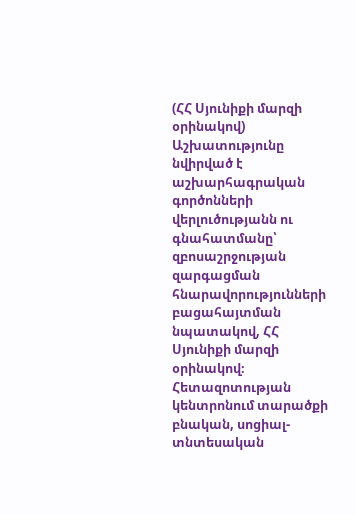(ՀՀ Սյունիքի մարզի օրինակով)
Աշխատությունը նվիրված է աշխարհագրական գործոնների վերլուծությանն ու գնահատմանը՝ զբոսաշրջության զարգացման հնարավորությունների բացահայտման նպատակով, ՀՀ Սյունիքի մարզի օրինակով։ Հետազոտության կենտրոնում տարածքի բնական, սոցիալ-տնտեսական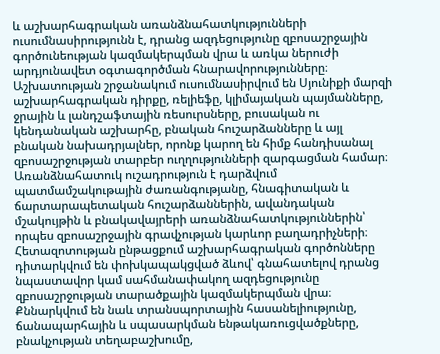և աշխարհագրական առանձնահատկությունների ուսումնասիրությունն է, դրանց ազդեցությունը զբոսաշրջային գործունեության կազմակերպման վրա և առկա ներուժի արդյունավետ օգտագործման հնարավորությունները։ Աշխատության շրջանակում ուսումնասիրվում են Սյունիքի մարզի աշխարհագրական դիրքը, ռելիեֆը, կլիմայական պայմանները, ջրային և լանդշաֆտային ռեսուրսները, բուսական ու կենդանական աշխարհը, բնական հուշարձանները և այլ բնական նախադրյալներ, որոնք կարող են հիմք հանդիսանալ զբոսաշրջության տարբեր ուղղությունների զարգացման համար։ Առանձնահատուկ ուշադրություն է դարձվում պատմամշակութային ժառանգությանը, հնագիտական և ճարտարապետական հուշարձաններին, ավանդական մշակույթին և բնակավայրերի առանձնահատկություններին՝ որպես զբոսաշրջային գրավչության կարևոր բաղադրիչների։ Հետազոտության ընթացքում աշխարհագրական գործոնները դիտարկվում են փոխկապակցված ձևով՝ գնահատելով դրանց նպաստավոր կամ սահմանափակող ազդեցությունը զբոսաշրջության տարածքային կազմակերպման վրա։ Քննարկվում են նաև տրանսպորտային հասանելիությունը, ճանապարհային և սպասարկման ենթակառուցվածքները, բնակչության տեղաբաշխումը,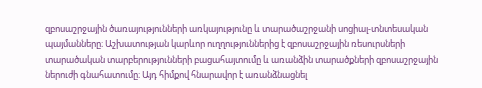զբոսաշրջային ծառայությունների առկայությունը և տարածաշրջանի սոցիալ-տնտեսական պայմանները։ Աշխատության կարևոր ուղղություններից է զբոսաշրջային ռեսուրսների տարածական տարբերությունների բացահայտումը և առանձին տարածքների զբոսաշրջային ներուժի գնահատումը։ Այդ հիմքով հնարավոր է առանձնացնել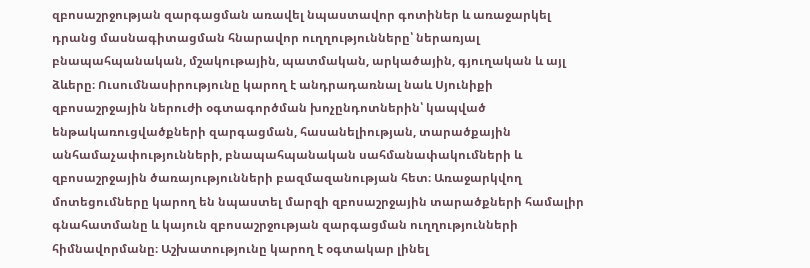զբոսաշրջության զարգացման առավել նպաստավոր գոտիներ և առաջարկել դրանց մասնագիտացման հնարավոր ուղղությունները՝ ներառյալ բնապահպանական, մշակութային, պատմական, արկածային, գյուղական և այլ ձևերը։ Ուսումնասիրությունը կարող է անդրադառնալ նաև Սյունիքի զբոսաշրջային ներուժի օգտագործման խոչընդոտներին՝ կապված ենթակառուցվածքների զարգացման, հասանելիության, տարածքային անհամաչափությունների, բնապահպանական սահմանափակումների և զբոսաշրջային ծառայությունների բազմազանության հետ։ Առաջարկվող մոտեցումները կարող են նպաստել մարզի զբոսաշրջային տարածքների համալիր գնահատմանը և կայուն զբոսաշրջության զարգացման ուղղությունների հիմնավորմանը։ Աշխատությունը կարող է օգտակար լինել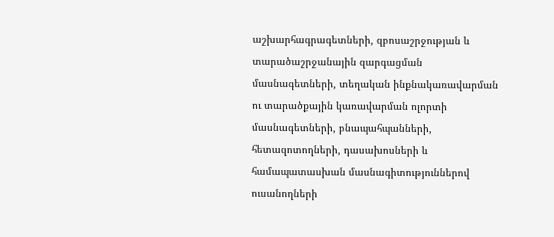աշխարհագրագետների, զբոսաշրջության և տարածաշրջանային զարգացման մասնագետների, տեղական ինքնակառավարման ու տարածքային կառավարման ոլորտի մասնագետների, բնապահպանների, հետազոտողների, դասախոսների և համապատասխան մասնագիտություններով ուսանողների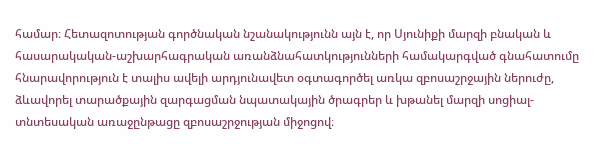համար։ Հետազոտության գործնական նշանակությունն այն է, որ Սյունիքի մարզի բնական և հասարակական-աշխարհագրական առանձնահատկությունների համակարգված գնահատումը հնարավորություն է տալիս ավելի արդյունավետ օգտագործել առկա զբոսաշրջային ներուժը, ձևավորել տարածքային զարգացման նպատակային ծրագրեր և խթանել մարզի սոցիալ-տնտեսական առաջընթացը զբոսաշրջության միջոցով։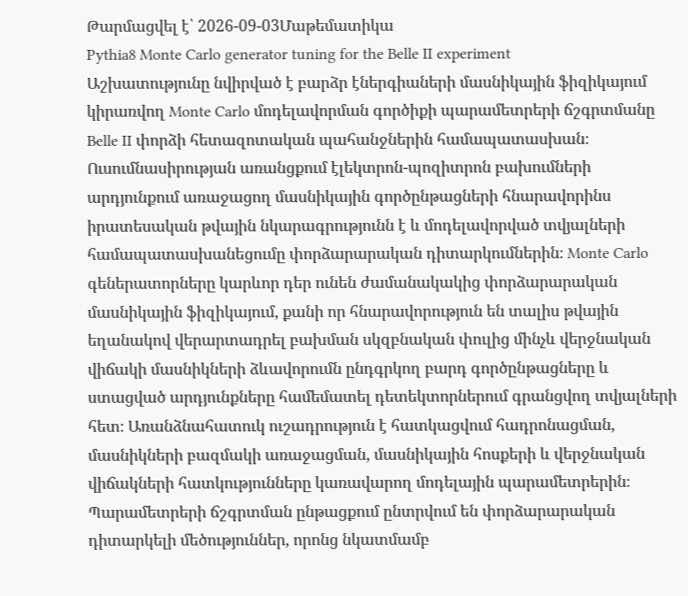Թարմացվել է՝ 2026-09-03Մաթեմատիկա
Pythia8 Monte Carlo generator tuning for the Belle II experiment
Աշխատությունը նվիրված է բարձր էներգիաների մասնիկային ֆիզիկայում կիրառվող Monte Carlo մոդելավորման գործիքի պարամետրերի ճշգրտմանը Belle II փորձի հետազոտական պահանջներին համապատասխան։ Ուսումնասիրության առանցքում էլեկտրոն-պոզիտրոն բախումների արդյունքում առաջացող մասնիկային գործընթացների հնարավորինս իրատեսական թվային նկարագրությունն է և մոդելավորված տվյալների համապատասխանեցումը փորձարարական դիտարկումներին։ Monte Carlo գեներատորները կարևոր դեր ունեն ժամանակակից փորձարարական մասնիկային ֆիզիկայում, քանի որ հնարավորություն են տալիս թվային եղանակով վերարտադրել բախման սկզբնական փուլից մինչև վերջնական վիճակի մասնիկների ձևավորումն ընդգրկող բարդ գործընթացները և ստացված արդյունքները համեմատել դետեկտորներում գրանցվող տվյալների հետ։ Առանձնահատուկ ուշադրություն է հատկացվում հադրոնացման, մասնիկների բազմակի առաջացման, մասնիկային հոսքերի և վերջնական վիճակների հատկությունները կառավարող մոդելային պարամետրերին։ Պարամետրերի ճշգրտման ընթացքում ընտրվում են փորձարարական դիտարկելի մեծություններ, որոնց նկատմամբ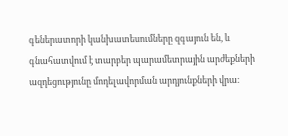գեներատորի կանխատեսումները զգայուն են, և գնահատվում է տարբեր պարամետրային արժեքների ազդեցությունը մոդելավորման արդյունքների վրա։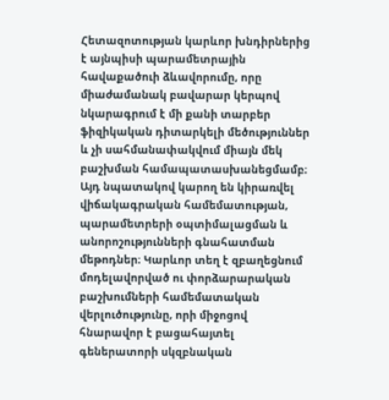Հետազոտության կարևոր խնդիրներից է այնպիսի պարամետրային հավաքածուի ձևավորումը, որը միաժամանակ բավարար կերպով նկարագրում է մի քանի տարբեր ֆիզիկական դիտարկելի մեծություններ և չի սահմանափակվում միայն մեկ բաշխման համապատասխանեցմամբ։ Այդ նպատակով կարող են կիրառվել վիճակագրական համեմատության, պարամետրերի օպտիմալացման և անորոշությունների գնահատման մեթոդներ։ Կարևոր տեղ է զբաղեցնում մոդելավորված ու փորձարարական բաշխումների համեմատական վերլուծությունը, որի միջոցով հնարավոր է բացահայտել գեներատորի սկզբնական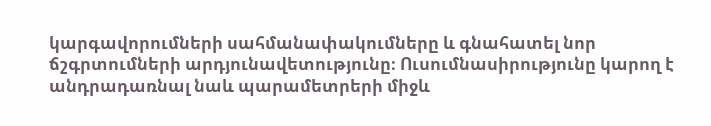կարգավորումների սահմանափակումները և գնահատել նոր ճշգրտումների արդյունավետությունը։ Ուսումնասիրությունը կարող է անդրադառնալ նաև պարամետրերի միջև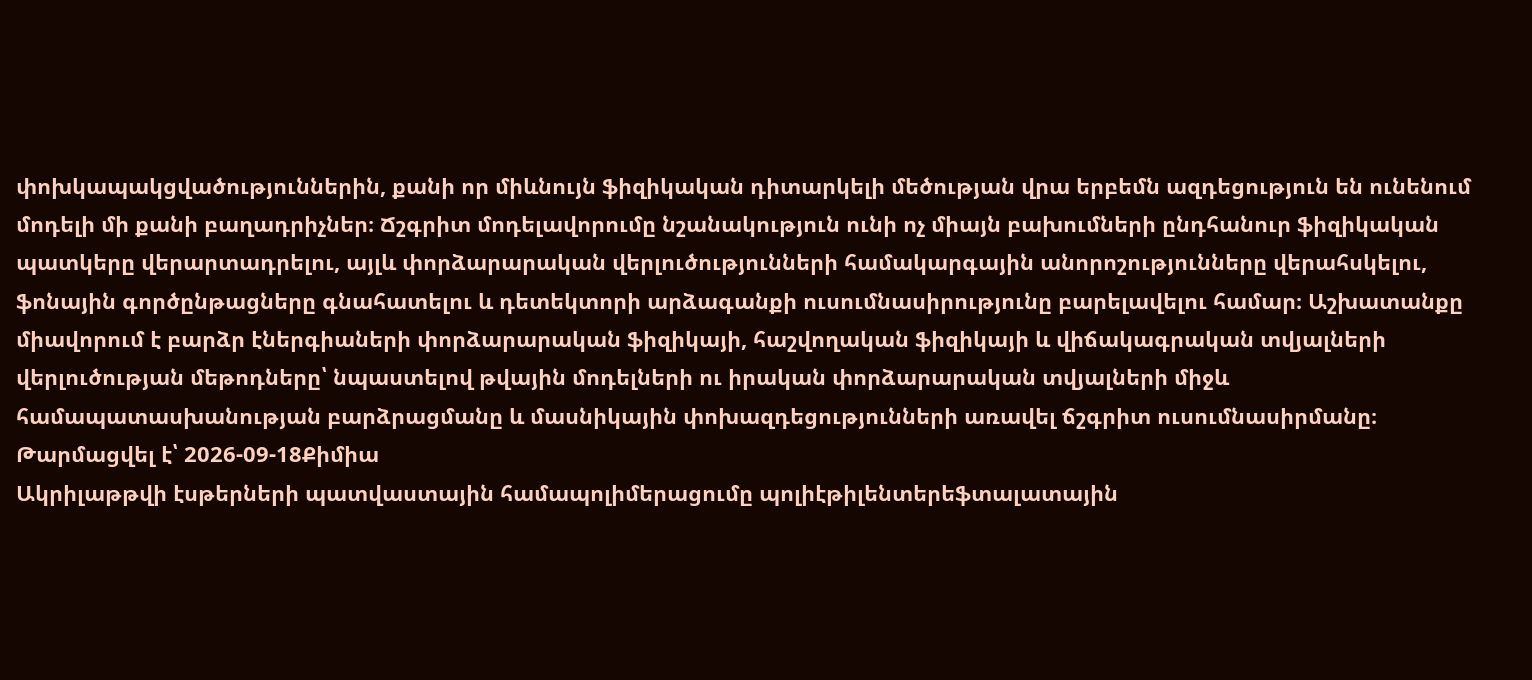փոխկապակցվածություններին, քանի որ միևնույն ֆիզիկական դիտարկելի մեծության վրա երբեմն ազդեցություն են ունենում մոդելի մի քանի բաղադրիչներ։ Ճշգրիտ մոդելավորումը նշանակություն ունի ոչ միայն բախումների ընդհանուր ֆիզիկական պատկերը վերարտադրելու, այլև փորձարարական վերլուծությունների համակարգային անորոշությունները վերահսկելու, ֆոնային գործընթացները գնահատելու և դետեկտորի արձագանքի ուսումնասիրությունը բարելավելու համար։ Աշխատանքը միավորում է բարձր էներգիաների փորձարարական ֆիզիկայի, հաշվողական ֆիզիկայի և վիճակագրական տվյալների վերլուծության մեթոդները՝ նպաստելով թվային մոդելների ու իրական փորձարարական տվյալների միջև համապատասխանության բարձրացմանը և մասնիկային փոխազդեցությունների առավել ճշգրիտ ուսումնասիրմանը։
Թարմացվել է՝ 2026-09-18Քիմիա
Ակրիլաթթվի էսթերների պատվաստային համապոլիմերացումը պոլիէթիլենտերեֆտալատային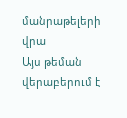մանրաթելերի վրա
Այս թեման վերաբերում է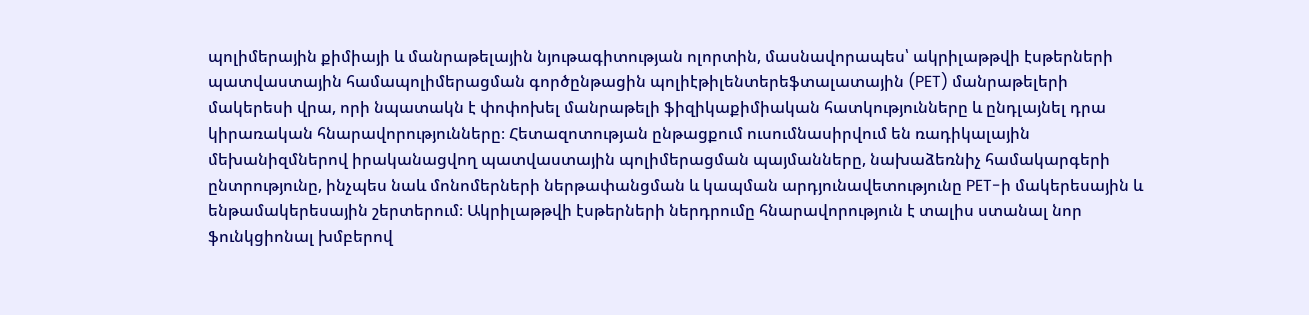պոլիմերային քիմիայի և մանրաթելային նյութագիտության ոլորտին, մասնավորապես՝ ակրիլաթթվի էսթերների պատվաստային համապոլիմերացման գործընթացին պոլիէթիլենտերեֆտալատային (PET) մանրաթելերի մակերեսի վրա, որի նպատակն է փոփոխել մանրաթելի ֆիզիկաքիմիական հատկությունները և ընդլայնել դրա կիրառական հնարավորությունները։ Հետազոտության ընթացքում ուսումնասիրվում են ռադիկալային մեխանիզմներով իրականացվող պատվաստային պոլիմերացման պայմանները, նախաձեռնիչ համակարգերի ընտրությունը, ինչպես նաև մոնոմերների ներթափանցման և կապման արդյունավետությունը PET-ի մակերեսային և ենթամակերեսային շերտերում։ Ակրիլաթթվի էսթերների ներդրումը հնարավորություն է տալիս ստանալ նոր ֆունկցիոնալ խմբերով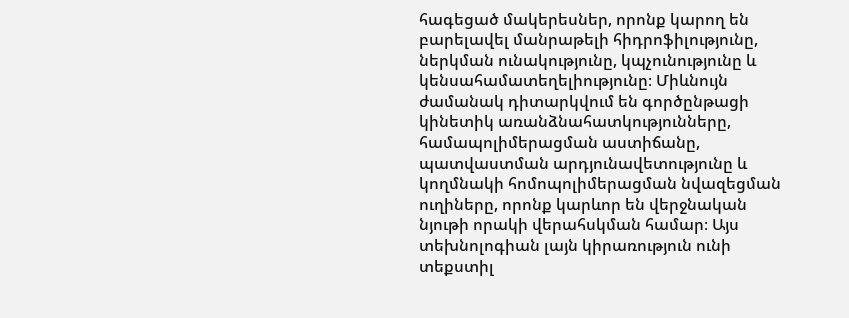հագեցած մակերեսներ, որոնք կարող են բարելավել մանրաթելի հիդրոֆիլությունը, ներկման ունակությունը, կպչունությունը և կենսահամատեղելիությունը։ Միևնույն ժամանակ դիտարկվում են գործընթացի կինետիկ առանձնահատկությունները, համապոլիմերացման աստիճանը, պատվաստման արդյունավետությունը և կողմնակի հոմոպոլիմերացման նվազեցման ուղիները, որոնք կարևոր են վերջնական նյութի որակի վերահսկման համար։ Այս տեխնոլոգիան լայն կիրառություն ունի տեքստիլ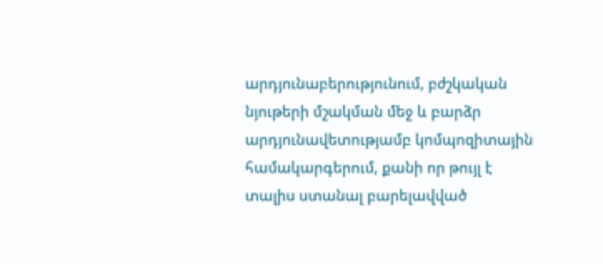արդյունաբերությունում, բժշկական նյութերի մշակման մեջ և բարձր արդյունավետությամբ կոմպոզիտային համակարգերում, քանի որ թույլ է տալիս ստանալ բարելավված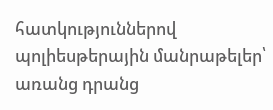հատկություններով պոլիեսթերային մանրաթելեր՝ առանց դրանց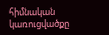հիմնական կառուցվածքը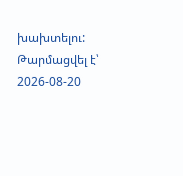խախտելու:
Թարմացվել է՝ 2026-08-20